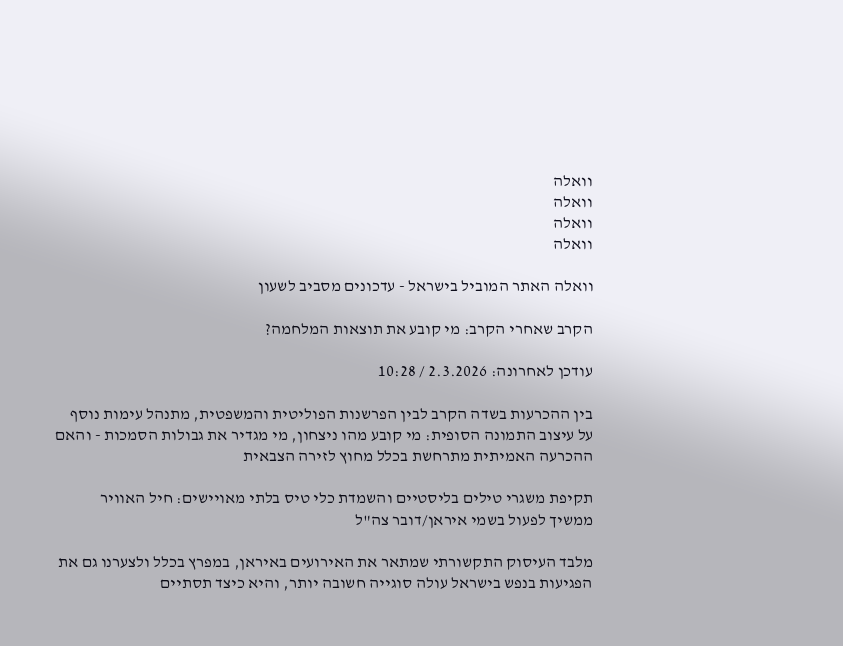וואלה
וואלה
וואלה
וואלה

וואלה האתר המוביל בישראל - עדכונים מסביב לשעון

הקרב שאחרי הקרב: מי קובע את תוצאות המלחמה?

עודכן לאחרונה: 2.3.2026 / 10:28

בין ההכרעות בשדה הקרב לבין הפרשנות הפוליטית והמשפטית, מתנהל עימות נוסף על עיצוב התמונה הסופית: מי קובע מהו ניצחון, מי מגדיר את גבולות הסמכות - והאם ההכרעה האמיתית מתרחשת בכלל מחוץ לזירה הצבאית

תקיפת משגרי טילים בליסטיים והשמדת כלי טיס בלתי מאויישים: חיל האוויר ממשיך לפעול בשמי איראן/דובר צה"ל

מלבד העיסוק התקשורתי שמתאר את האירועים באיראן, במפרץ בכלל ולצערנו גם את הפגיעות בנפש בישראל עולה סוגייה חשובה יותר, והיא כיצד תסתיים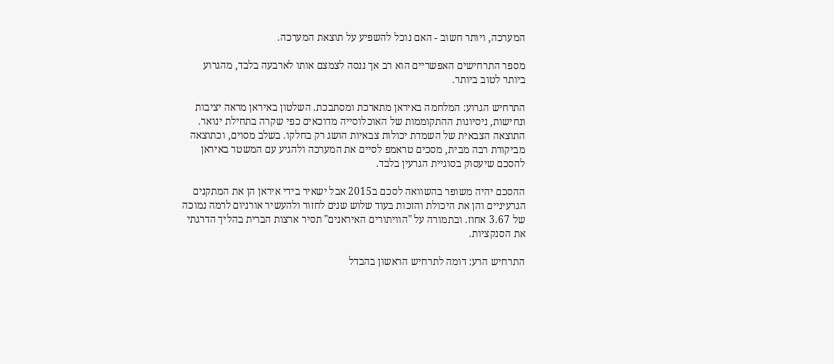המערכה, ויותר חשוב - האם נוכל להשפיע על תוצאת המערכה.

מספר התרחישים האפשריים הוא רב אך ננסה לצמצם אותו לארבעה בלבד, מהגרוע ביותר לטוב ביותר.

התרחיש הגרוע: המלחמה באיראן מתארכת ומסתבכת. השלטון באיראן מראה יציבות ונחישות, ניסיונות ההתקוממות של האוכלוסייה מדוכאים כפי שקרה בתחילת ינואר. התוצאה הצבאית של השמדת יכולות צבאיות הושג רק בחלקו. בשלב מסוים, וכתוצאה מביקורת רבה מבית, מסכים טראמפ לסיים את המערכה ולהגיע עם המשטר באיראן להסכם שיעסוק בסוגיית הגרעין בלבד.

ההסכם יהיה משופר בהשוואה לסכם ב2015 אבל ישאיר בידי איראן הן את המתקנים הגרעיניים והן את היכולת והזכות בעוד שלוש שנים לחזור ולהעשיר אורניום לרמה נמוכה של 3.67 אחוז. ובתמורה על "הוויתורים האיראנים" תסיר ארצות הברית בהליך הדרגתי את הסנקציות.

התרחיש הרע: דומה לתרחיש הראשון בהבדל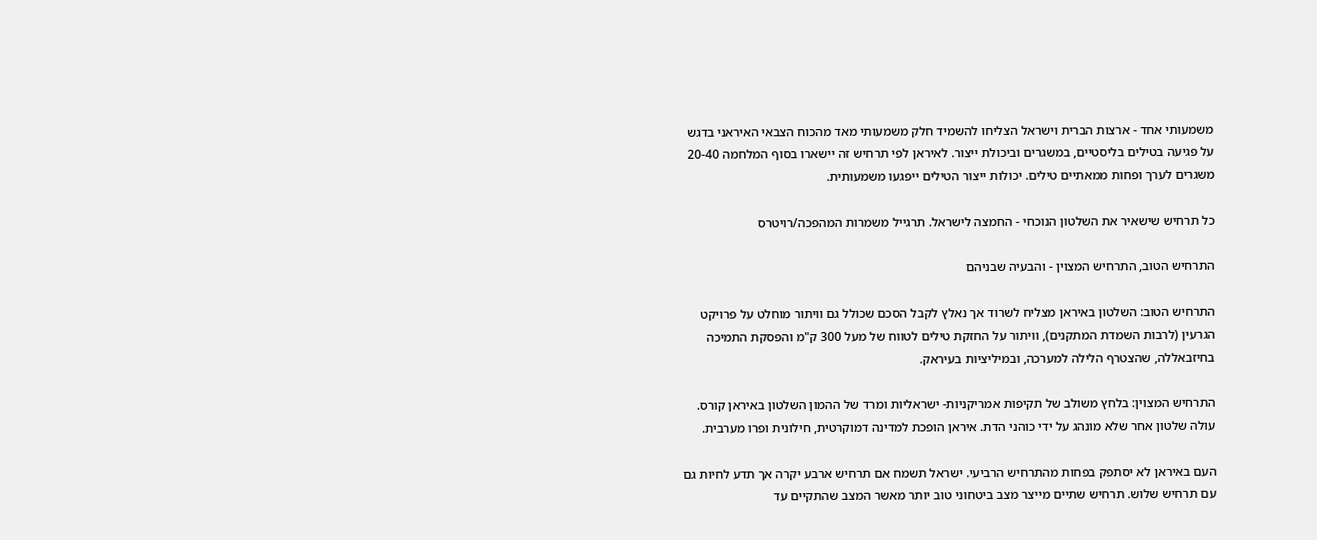משמעותי אחד - ארצות הברית וישראל הצליחו להשמיד חלק משמעותי מאד מהכוח הצבאי האיראני בדגש על פגיעה בטילים בליסטיים, במשגרים וביכולת ייצור. לאיראן לפי תרחיש זה יישארו בסוף המלחמה 20-40 משגרים לערך ופחות ממאתיים טילים. יכולות ייצור הטילים ייפגעו משמעותית.

כל תרחיש שישאיר את השלטון הנוכחי - החמצה לישראל. תרגייל משמרות המהפכה/רויטרס

התרחיש הטוב, התרחיש המצוין - והבעיה שבניהם

התרחיש הטוב: השלטון באיראן מצליח לשרוד אך נאלץ לקבל הסכם שכולל גם וויתור מוחלט על פרויקט הגרעין (לרבות השמדת המתקנים), וויתור על החזקת טילים לטווח של מעל 300 ק"מ והפסקת התמיכה בחיזבאללה, שהצטרף הלילה למערכה, ובמיליציות בעיראק.

התרחיש המצוין: בלחץ משולב של תקיפות אמריקניות- ישראליות ומרד של ההמון השלטון באיראן קורס. עולה שלטון אחר שלא מונהג על ידי כוהני הדת. איראן הופכת למדינה דמוקרטית, חילונית ופרו מערבית.

העם באיראן לא יסתפק בפחות מהתרחיש הרביעי. ישראל תשמח אם תרחיש ארבע יקרה אך תדע לחיות גם עם תרחיש שלוש. תרחיש שתיים מייצר מצב ביטחוני טוב יותר מאשר המצב שהתקיים עד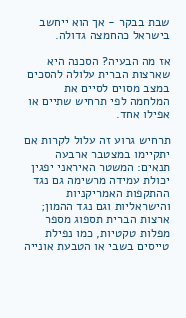שבת בבקר - אך הוא ייחשב בישראל כהחמצה גדולה.

אז מה הבעיה? הסכנה היא שארצות הברית עלולה להסכים במצב מסוים לסיים את המלחמה לפי תרחיש שתיים או אפילו אחד.

תרחיש גרוע זה עלול לקרות אם יתקיימו במצטבר ארבעה תנאים: המשטר האיראני יפגין יכולת עמידה מרשימה גם נגד ההתקפות האמריקניות והישראליות וגם נגד ההמון; ארצות הברית תספוג מספר מפלות טקטיות, כמו נפילת טייסים בשבי או הטבעת אונייה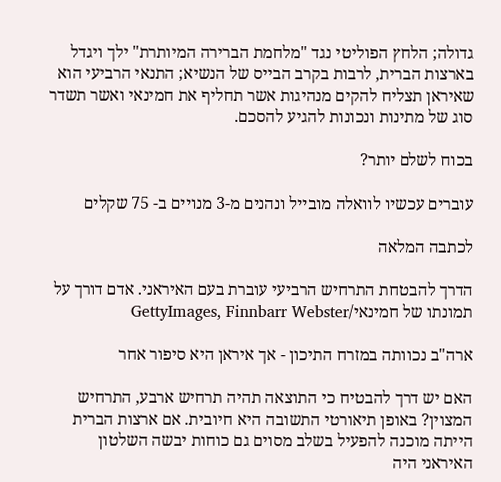גדולה; הלחץ הפוליטי נגד "מלחמת הברירה המיותרת" ילך ויגדל בארצות הברית, לרבות בקרב הבייס של הנשיא; התנאי הרביעי הוא שאיראן תצליח להקים מנהיגות אשר תחליף את חמינאי ואשר תשדר סוג של מתינות ונכונות להגיע להסכם.

בכוח לשלם יותר?

עוברים עכשיו לוואלה מובייל ונהנים מ-3 מנויים ב- 75 שקלים

לכתבה המלאה

הדרך להבטחת התרחיש הרביעי עוברת בעם האיראני. אדם דורך על תמונתו של חמינאי/GettyImages, Finnbarr Webster

ארה"ב נכוותה במזרח התיכון - אך איראן היא סיפור אחר

האם יש דרך להבטיח כי התוצאה תהיה תרחיש ארבע, התרחיש המצוין? באופן תיאורטי התשובה היא חיובית. אם ארצות הברית הייתה מוכנה להפעיל בשלב מסוים גם כוחות יבשה השלטון האיראני היה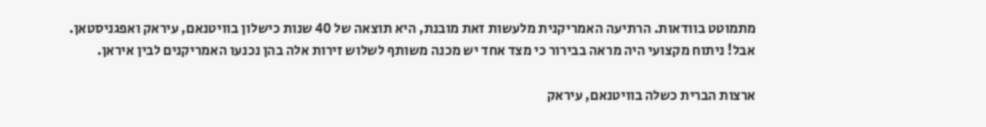מתמוטט בוודאות. הרתיעה האמריקנית מלעשות זאת מובנת, היא תוצאה של 40 שנות כישלון בוויטנאם, עיראק ואפגניסטאן. אבל! ניתוח מקצועי היה מראה בבירור כי מצד אחד יש מכנה משותף לשלוש זירות אלה בהן נכנעו האמריקנים לבין איראן.

ארצות הברית כשלה בוויטנאם, עיראק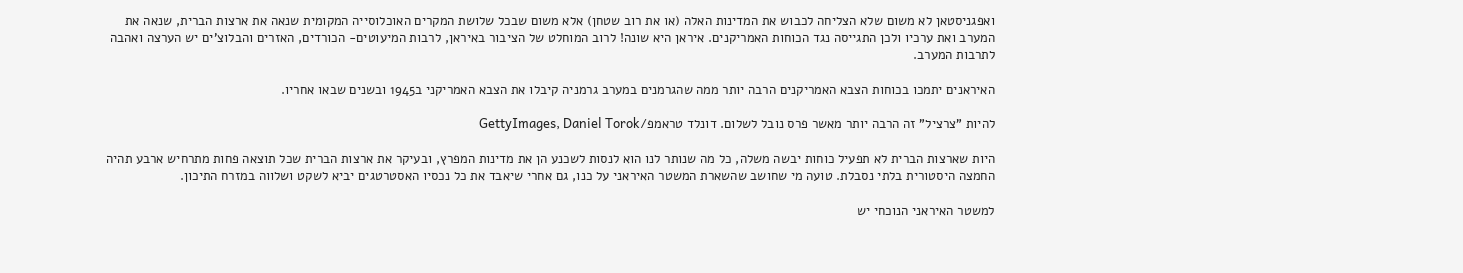ואפגניסטאן לא משום שלא הצליחה לכבוש את המדינות האלה (או את רוב שטחן) אלא משום שבכל שלושת המקרים האוכלוסייה המקומית שנאה את ארצות הברית, שנאה את המערב ואת ערכיו ולכן התגייסה נגד הכוחות האמריקנים. איראן היא שונה! לרוב המוחלט של הציבור באיראן, לרבות המיעוטים- הכורדים, האזרים והבלוצ'ים יש הערצה ואהבה לתרבות המערב.

האיראנים יתמכו בכוחות הצבא האמריקנים הרבה יותר ממה שהגרמנים במערב גרמניה קיבלו את הצבא האמריקני ב1945 ובשנים שבאו אחריו.

להיות "צרציל" זה הרבה יותר מאשר פרס נובל לשלום. דונלד טראמפ/GettyImages, Daniel Torok

היות שארצות הברית לא תפעיל כוחות יבשה משלה, כל מה שנותר לנו הוא לנסות לשכנע הן את מדינות המפרץ, ובעיקר את ארצות הברית שכל תוצאה פחות מתרחיש ארבע תהיה החמצה היסטורית בלתי נסבלת. טועה מי שחושב שהשארת המשטר האיראני על כנו, גם אחרי שיאבד את כל נכסיו האסטרטגים יביא לשקט ושלווה במזרח התיכון.

למשטר האיראני הנוכחי יש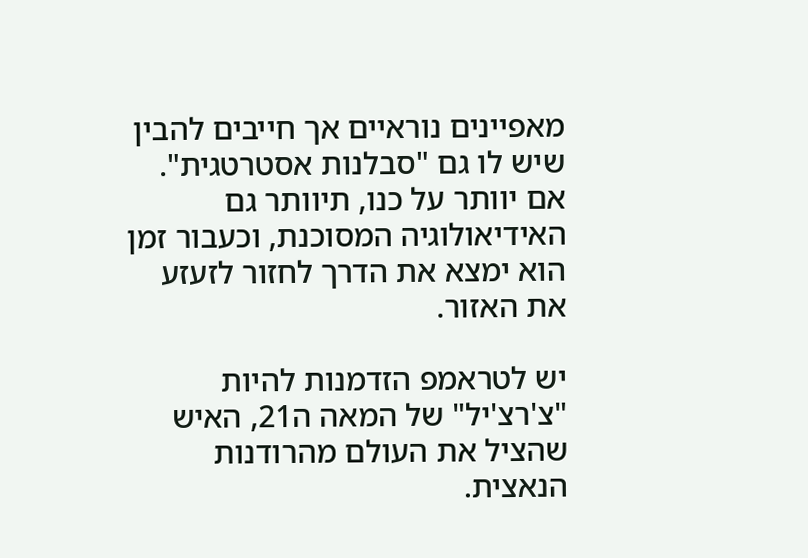מאפיינים נוראיים אך חייבים להבין שיש לו גם "סבלנות אסטרטגית". אם יוותר על כנו, תיוותר גם האידיאולוגיה המסוכנת, וכעבור זמן הוא ימצא את הדרך לחזור לזעזע את האזור.

יש לטראמפ הזדמנות להיות "צ'רצ'יל" של המאה ה21, האיש שהציל את העולם מהרודנות הנאצית.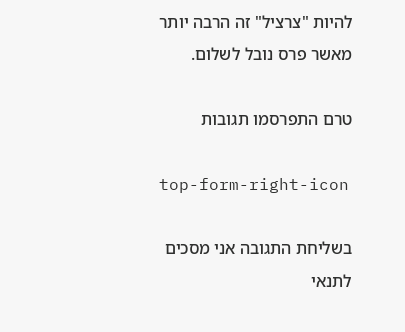להיות "צרציל" זה הרבה יותר מאשר פרס נובל לשלום.

טרם התפרסמו תגובות

top-form-right-icon

בשליחת התגובה אני מסכים לתנאי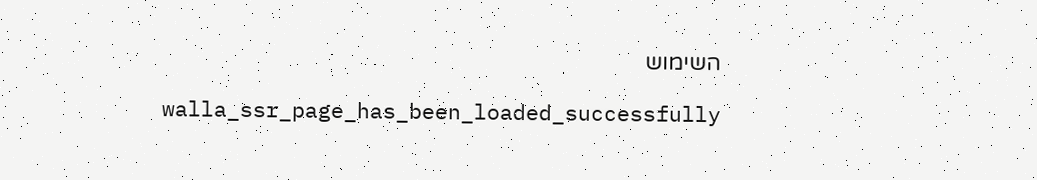השימוש

    walla_ssr_page_has_been_loaded_successfully